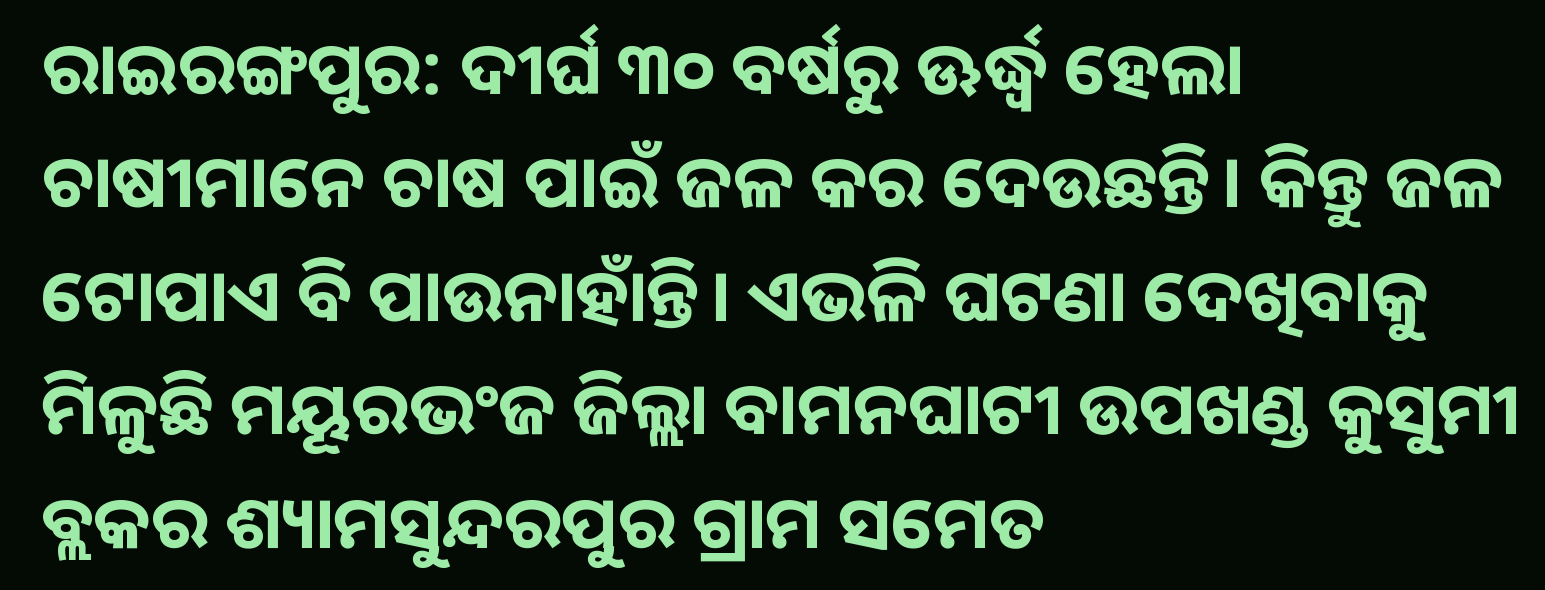ରାଇରଙ୍ଗପୁର: ଦୀର୍ଘ ୩୦ ବର୍ଷରୁ ଊର୍ଦ୍ଧ୍ବ ହେଲା ଚାଷୀମାନେ ଚାଷ ପାଇଁ ଜଳ କର ଦେଉଛନ୍ତି। କିନ୍ତୁ ଜଳ ଟୋପାଏ ବି ପାଉନାହାଁନ୍ତି। ଏଭଳି ଘଟଣା ଦେଖିବାକୁ ମିଳୁଛି ମୟୂରଭଂଜ ଜିଲ୍ଲା ବାମନଘାଟୀ ଉପଖଣ୍ଡ କୁସୁମୀ ବ୍ଲକର ଶ୍ୟାମସୁନ୍ଦରପୁର ଗ୍ରାମ ସମେତ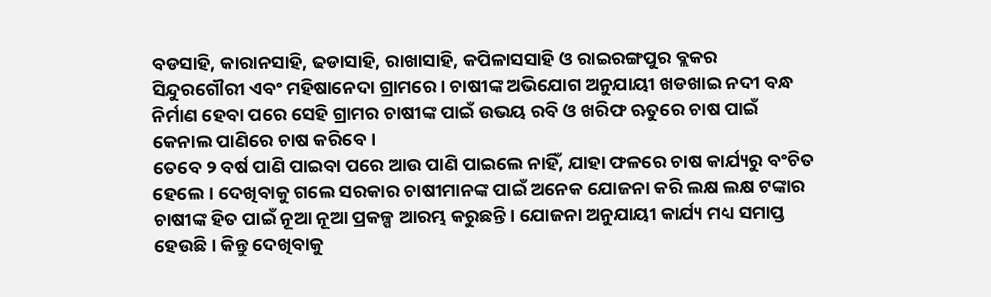ବଡସାହି, କାରାନସାହି, ଢଡାସାହି, ରାଖାସାହି, କପିଳାସସାହି ଓ ରାଇରଙ୍ଗପୁର ବ୍ଲକର ସିନ୍ଦୁରଗୌରୀ ଏବଂ ମହିଷାନେଦା ଗ୍ରାମରେ। ଚାଷୀଙ୍କ ଅଭିଯୋଗ ଅନୁଯାୟୀ ଖଡଖାଇ ନଦୀ ବନ୍ଧ ନିର୍ମାଣ ହେବା ପରେ ସେହି ଗ୍ରାମର ଚାଷୀଙ୍କ ପାଇଁ ଉଭୟ ରବି ଓ ଖରିଫ ଋତୁରେ ଚାଷ ପାଇଁ କେନାଲ ପାଣିରେ ଚାଷ କରିବେ।
ତେବେ ୨ ବର୍ଷ ପାଣି ପାଇବା ପରେ ଆଉ ପାଣି ପାଇଲେ ନାହିଁ, ଯାହା ଫଳରେ ଚାଷ କାର୍ଯ୍ୟରୁ ବଂଚିତ ହେଲେ। ଦେଖିବାକୁ ଗଲେ ସରକାର ଚାଷୀମାନଙ୍କ ପାଇଁ ଅନେକ ଯୋଜନା କରି ଲକ୍ଷ ଲକ୍ଷ ଟଙ୍କାର ଚାଷୀଙ୍କ ହିତ ପାଇଁ ନୂଆ ନୂଆ ପ୍ରକଳ୍ପ ଆରମ୍ଭ କରୁଛନ୍ତି। ଯୋଜନା ଅନୁଯାୟୀ କାର୍ଯ୍ୟ ମଧ୍ୟ ସମାପ୍ତ ହେଉଛି। କିନ୍ତୁ ଦେଖିବାକୁ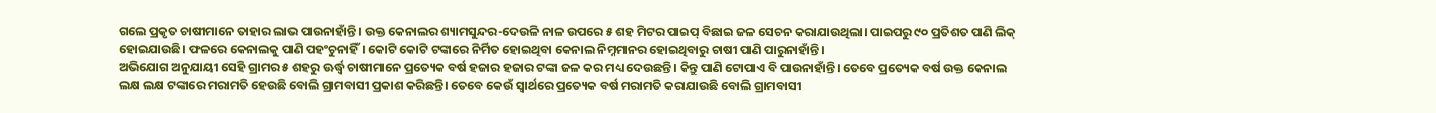ଗଲେ ପ୍ରକୃତ ଚାଷୀମାନେ ତାହାର ଲାଭ ପାଉନାହାଁନ୍ତି। ଉକ୍ତ କେନାଲର ଶ୍ୟାମସୁନ୍ଦର-ଦେଉଳି ନାଳ ଉପରେ ୫ ଶହ ମିଟର ପାଇପ୍ ବିଛାଇ ଜଳ ସେଚନ କରାଯାଉଥିଲା। ପାଇପରୁ ୯୦ ପ୍ରତିଶତ ପାଣି ଲିକ୍ ହୋଇଯାଉଛି। ଫଳରେ କେନାଲକୁ ପାଣି ପହଂଚୁନାହିଁ। କୋଟି କୋଟି ଟଙ୍କାରେ ନିର୍ମିତ ହୋଇଥିବା କେନାଲ ନିମ୍ନମାନର ହୋଇଥିବାରୁ ଚାଷୀ ପାଣି ପାରୁନାହାଁନ୍ତି।
ଅଭିଯୋଗ ଅନୁଯାୟୀ ସେହି ଗ୍ରାମର ୫ ଶହରୁ ଊର୍ଦ୍ଧ୍ବ ଚାଷୀମାନେ ପ୍ରତ୍ୟେକ ବର୍ଷ ହଜାର ହଜାର ଟଙ୍କା ଜଳ କର ମଧ୍ୟ ଦେଉଛନ୍ତି। କିନ୍ତୁ ପାଣି ଟୋପାଏ ବି ପାଉନାହାଁନ୍ତି। ତେବେ ପ୍ରତ୍ୟେକ ବର୍ଷ ଉକ୍ତ କେନାଲ ଲକ୍ଷ ଲକ୍ଷ ଟଙ୍କାରେ ମରାମତି ହେଉଛି ବୋଲି ଗ୍ରାମବାସୀ ପ୍ରକାଶ କରିଛନ୍ତି। ତେବେ କେଉଁ ସ୍ୱାର୍ଥରେ ପ୍ରତ୍ୟେକ ବର୍ଷ ମରାମତି କରାଯାଉଛି ବୋଲି ଗ୍ରାମବାସୀ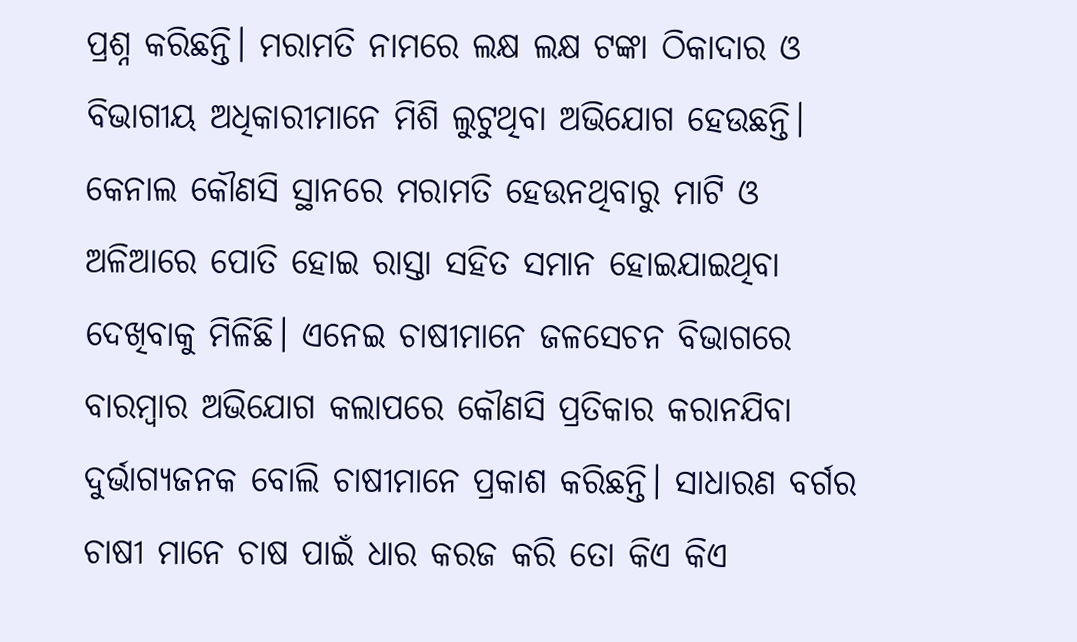ପ୍ରଶ୍ନ କରିଛନ୍ତି। ମରାମତି ନାମରେ ଲକ୍ଷ ଲକ୍ଷ ଟଙ୍କା ଠିକାଦାର ଓ ବିଭାଗୀୟ ଅଧିକାରୀମାନେ ମିଶି ଲୁଟୁଥିବା ଅଭିଯୋଗ ହେଉଛନ୍ତି।
କେନାଲ କୌଣସି ସ୍ଥାନରେ ମରାମତି ହେଉନଥିବାରୁ ମାଟି ଓ ଅଳିଆରେ ପୋତି ହୋଇ ରାସ୍ତା ସହିତ ସମାନ ହୋଇଯାଇଥିବା ଦେଖିବାକୁ ମିଳିଛି। ଏନେଇ ଚାଷୀମାନେ ଜଳସେଚନ ବିଭାଗରେ ବାରମ୍ବାର ଅଭିଯୋଗ କଲାପରେ କୌଣସି ପ୍ରତିକାର କରାନଯିବା ଦୁର୍ଭାଗ୍ୟଜନକ ବୋଲି ଚାଷୀମାନେ ପ୍ରକାଶ କରିଛନ୍ତି। ସାଧାରଣ ବର୍ଗର ଚାଷୀ ମାନେ ଚାଷ ପାଇଁ ଧାର କରଜ କରି ତୋ କିଏ କିଏ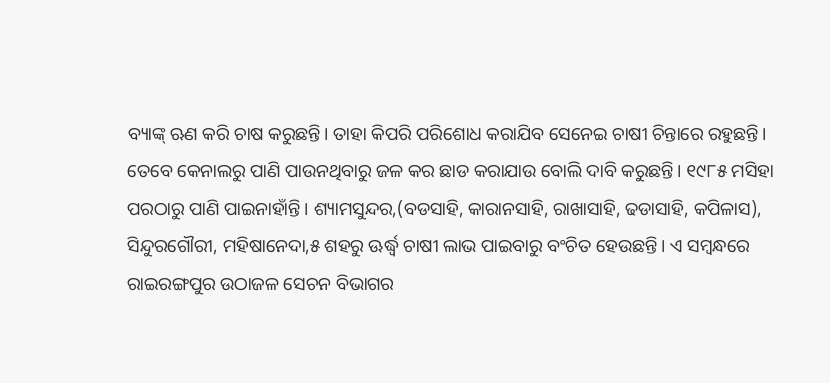ବ୍ୟାଙ୍କ୍ ଋଣ କରି ଚାଷ କରୁଛନ୍ତି। ତାହା କିପରି ପରିଶୋଧ କରାଯିବ ସେନେଇ ଚାଷୀ ଚିନ୍ତାରେ ରହୁଛନ୍ତି।
ତେବେ କେନାଲରୁ ପାଣି ପାଉନଥିବାରୁ ଜଳ କର ଛାଡ କରାଯାଉ ବୋଲି ଦାବି କରୁଛନ୍ତି। ୧୯୮୫ ମସିହା ପରଠାରୁ ପାଣି ପାଇନାହାଁନ୍ତି। ଶ୍ୟାମସୁନ୍ଦର,(ବଡସାହି, କାରାନସାହି, ରାଖାସାହି, ଢଡାସାହି, କପିଳାସ), ସିନ୍ଦୁରଗୌରୀ, ମହିଷାନେଦା,୫ ଶହରୁ ଊର୍ଦ୍ଧ୍ବ ଚାଷୀ ଲାଭ ପାଇବାରୁ ବଂଚିତ ହେଉଛନ୍ତି। ଏ ସମ୍ବନ୍ଧରେ ରାଇରଙ୍ଗପୁର ଉଠାଜଳ ସେଚନ ବିଭାଗର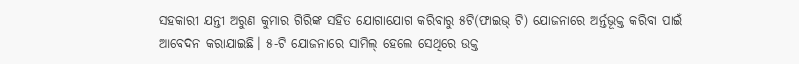ସହକାରୀ ଯନ୍ତୀ ଅରୁଣ କୁମାର ଗିରିଙ୍କ ସହିତ ଯୋଗାଯୋଗ କରିବାରୁ ୫ଟି(ଫାଇଭ୍ ଟି) ଯୋଜନାରେ ଅର୍ନ୍ତଭୂକ୍ତ କରିବା ପାଇଁ ଆବେଦନ କରାଯାଇଛି। ୫-ଟି ଯୋଜନାରେ ସାମିଲ୍ ହେଲେ ସେଥିରେ ଉକ୍ତ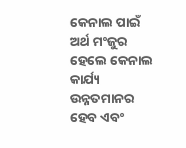କେନାଲ ପାଇଁ ଅର୍ଥ ମଂଜୁର ହେଲେ କେନାଲ କାର୍ଯ୍ୟ ଉନ୍ନତମାନର ହେବ ଏବଂ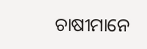ଚାଷୀମାନେ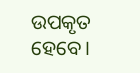ଉପକୃତ ହେବେ।